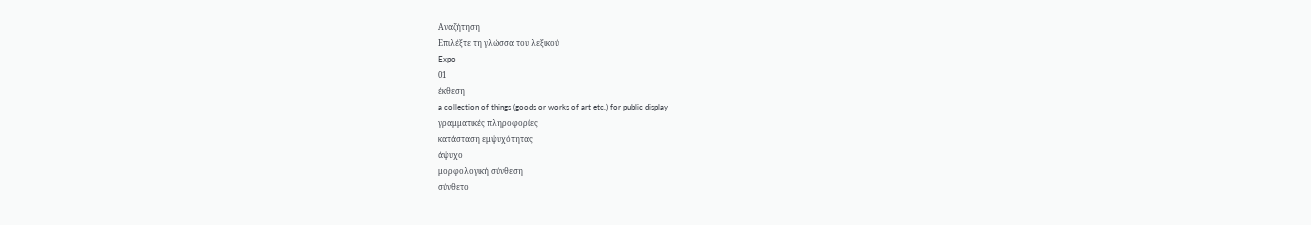Αναζήτηση
Επιλέξτε τη γλώσσα του λεξικού
Expo
01
έκθεση
a collection of things (goods or works of art etc.) for public display
γραμματικές πληροφορίες
κατάσταση εμψυχότητας
άψυχο
μορφολογική σύνθεση
σύνθετο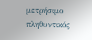μετρήσιμο
πληθυντικός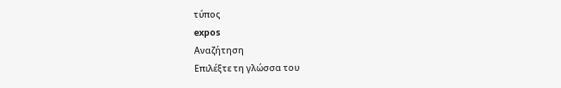τύπος
expos
Αναζήτηση
Επιλέξτε τη γλώσσα του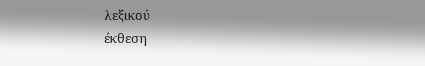λεξικού
έκθεση